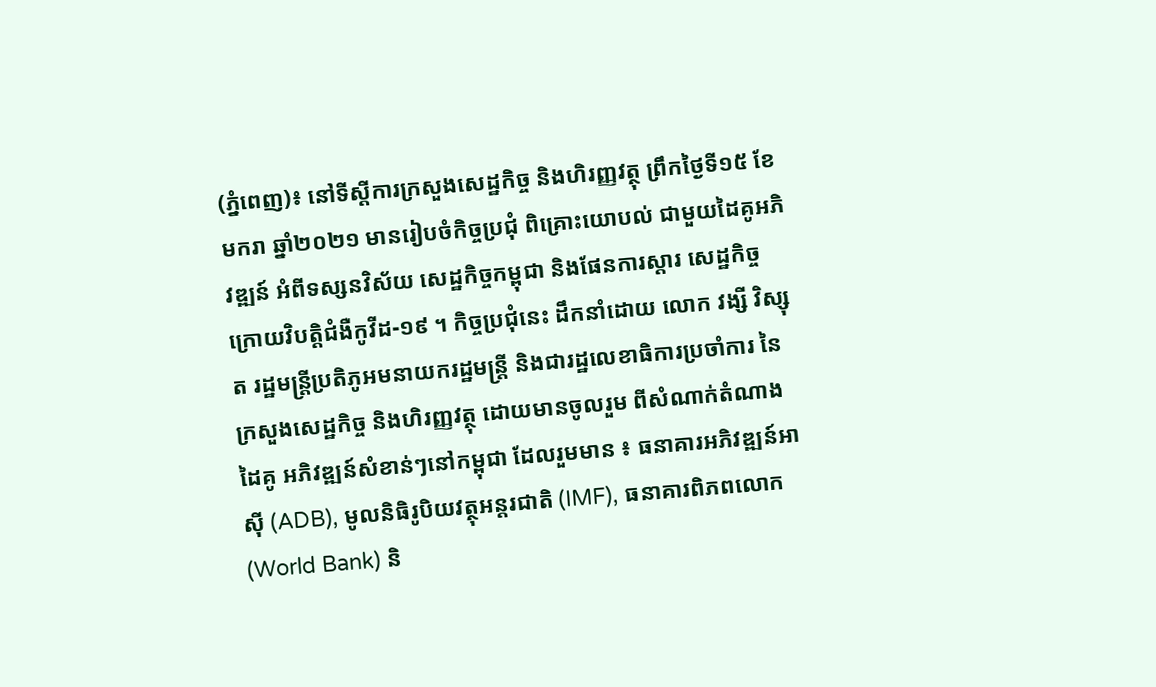(ភ្នំពេញ)៖ នៅទីស្តីការក្រសួងសេដ្ឋកិច្ច និងហិរញ្ញវត្ថុ ព្រឹកថ្ងៃទី១៥ ខែមករា ឆ្នាំ២០២១ មានរៀបចំកិច្ចប្រជុំ ពិគ្រោះយោបល់ ជាមួយដៃគូអភិវឌ្ឍន៍ អំពីទស្សនវិស័យ សេដ្ឋកិច្ចកម្ពុជា និងផែនការស្តារ សេដ្ឋកិច្ចក្រោយវិបត្តិជំងឺកូវីដ-១៩ ។ កិច្ចប្រជុំនេះ ដឹកនាំដោយ លោក វង្សី វិស្សុត រដ្ឋមន្ត្រីប្រតិភូអមនាយករដ្ឋមន្ត្រី និងជារដ្ឋលេខាធិការប្រចាំការ នៃក្រសួងសេដ្ឋកិច្ច និងហិរញ្ញវត្ថុ ដោយមានចូលរួម ពីសំណាក់តំណាងដៃគូ អភិវឌ្ឍន៍សំខាន់ៗនៅកម្ពុជា ដែលរួមមាន ៖ ធនាគារអភិវឌ្ឍន៍អាស៊ី (ADB), មូលនិធិរូបិយវត្ថុអន្តរជាតិ (IMF), ធនាគារពិភពលោក (World Bank) និ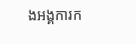ងអង្គការក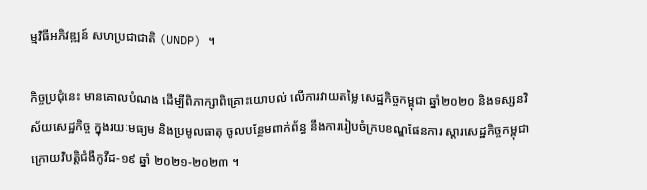ម្មវិធីអភិវឌ្ឍន៍ សហប្រជាជាតិ (UNDP) ។

កិច្ចប្រជុំនេះ មានគោលបំណង ដើម្បីពិភាក្សាពិគ្រោះយោបល់ លើការវាយតម្លៃ សេដ្ឋកិច្ចកម្ពុជា ឆ្នាំ២០២០ និងទស្សនវិស័យសេដ្ឋកិច្ច ក្នុងរយៈមធ្យម និងប្រមូលធាតុ ចូលបន្ថែមពាក់ព័ន្ធ នឹងការរៀបចំក្របខណ្ឌផែនការ ស្តារសេដ្ឋកិច្ចកម្ពុជា ក្រោយវិបត្តិជំងឺកូវីដ-១៩ ឆ្នាំ ២០២១-២០២៣ ។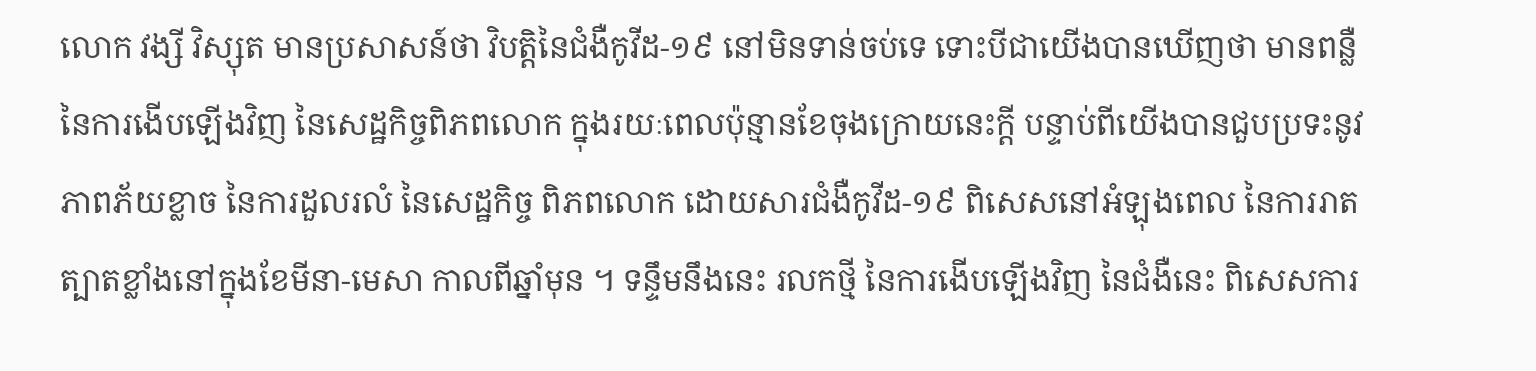លោក វង្សី វិស្សុត មានប្រសាសន៍ថា វិបត្តិនៃជំងឺកូវីដ-១៩ នៅមិនទាន់ចប់ទេ ទោះបីជាយើងបានឃើញថា មានពន្លឺនៃការងើបឡើងវិញ នៃសេដ្ឋកិច្ចពិភពលោក ក្នុងរយៈពេលប៉ុន្មានខែចុងក្រោយនេះក្តី បន្ទាប់ពីយើងបានជួបប្រទះនូវភាពភ័យខ្លាច នៃការដួលរលំ នៃសេដ្ឋកិច្ច ពិភពលោក ដោយសារជំងឺកូវីដ-១៩ ពិសេសនៅអំឡុងពេល នៃការរាតត្បាតខ្លាំងនៅក្នុងខែមីនា-មេសា កាលពីឆ្នាំមុន ។ ទន្ទឹមនឹងនេះ រលកថ្មី នៃការងើបឡើងវិញ នៃជំងឺនេះ ពិសេសការ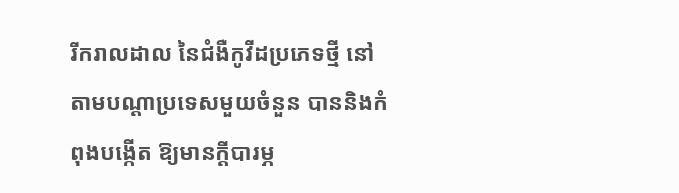រីករាលដាល នៃជំងឺកូវីដប្រភេទថ្មី នៅតាមបណ្តាប្រទេសមួយចំនួន បាននិងកំពុងបង្កើត ឱ្យមានក្តីបារម្ភ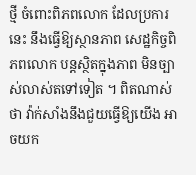ថ្មី ចំពោះពិភពលោក ដែលប្រការនេះ នឹងធ្វើឱ្យស្ថានភាព សេដ្ឋកិច្ចពិភពលោក បន្តស្ថិតក្នុងភាព មិនច្បាស់លាស់តទៅទៀត ។ ពិតណាស់ថា វ៉ាក់សាំងនឹងជួយធ្វើឱ្យយើង អាចយក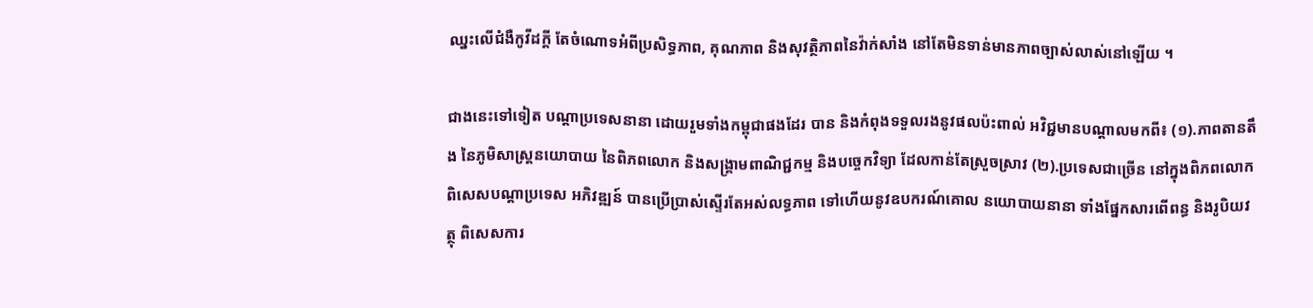ឈ្នះលើជំងឺកូវីដក្តី តែចំណោទអំពីប្រសិទ្ធភាព, គុណភាព និងសុវត្ថិភាពនៃវ៉ាក់សាំង នៅតែមិនទាន់មានភាពច្បាស់លាស់នៅឡើយ ។

ជាងនេះទៅទៀត បណ្តាប្រទេសនានា ដោយរួមទាំងកម្ពុជាផងដែរ បាន និងកំពុងទទួលរងនូវផលប៉ះពាល់ អវិជ្ជមានបណ្តាលមកពី៖ (១).ភាពតានតឹង នៃភូមិសាស្ត្រនយោបាយ នៃពិភពលោក និងសង្រ្គាមពាណិជ្ជកម្ម និងបច្ចេកវិទ្យា ដែលកាន់តែស្រួចស្រាវ (២).ប្រទេសជាច្រើន នៅក្នុងពិភពលោក ពិសេសបណ្តាប្រទេស អភិវឌ្ឍន៍ បានប្រើប្រាស់ស្ទើរតែអស់លទ្ធភាព ទៅហើយនូវឧបករណ៍គោល នយោបាយនានា ទាំងផ្នែកសារពើពន្ធ និងរូបិយវត្ថុ ពិសេសការ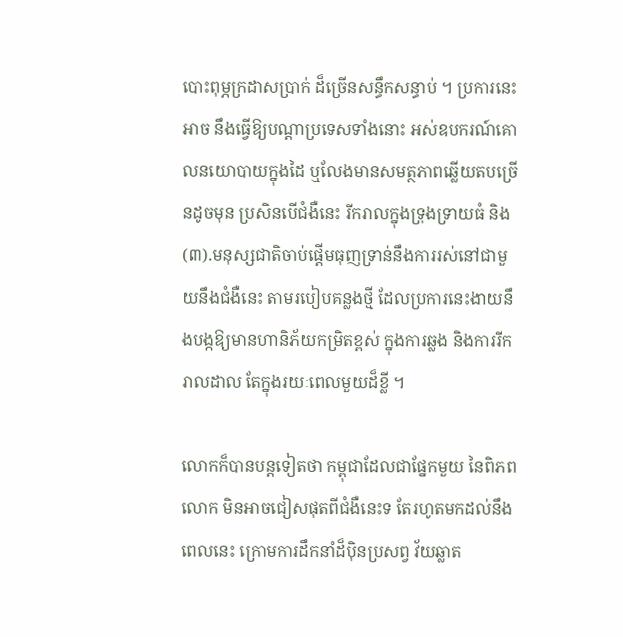បោះពុម្ភក្រដាសប្រាក់ ដ៏ច្រើនសន្ធឹកសន្ធាប់ ។ ប្រការនេះអាច នឹងធ្វើឱ្យបណ្តាប្រទេសទាំងនោះ អស់ឧបករណ៍គោលនយោបាយក្នុងដៃ ឬលែងមានសមត្ថភាពឆ្លើយតបច្រើនដូចមុន ប្រសិនបើជំងឺនេះ រីករាលក្នុងទ្រុងទ្រាយធំ និង (៣).មនុស្សជាតិចាប់ផ្តើមធុញទ្រាន់នឹងការរស់នៅជាមួយនឹងជំងឺនេះ តាមរបៀបគន្លងថ្មី ដែលប្រការនេះងាយនឹងបង្កឱ្យមានហានិភ័យកម្រិតខ្ពស់ ក្នុងការឆ្លង និងការរីករាលដាល តែក្នុងរយៈពេលមួយដ៏ខ្លី ។

លោកក៏បានបន្តទៀតថា កម្ពុជាដែលជាផ្នែកមួយ នៃពិភពលោក មិនអាចជៀសផុតពីជំងឺនេះទ តែរហូតមកដល់នឹងពេលនេះ ក្រោមការដឹកនាំដ៏ប៉ិនប្រសព្វ វ័យឆ្លាត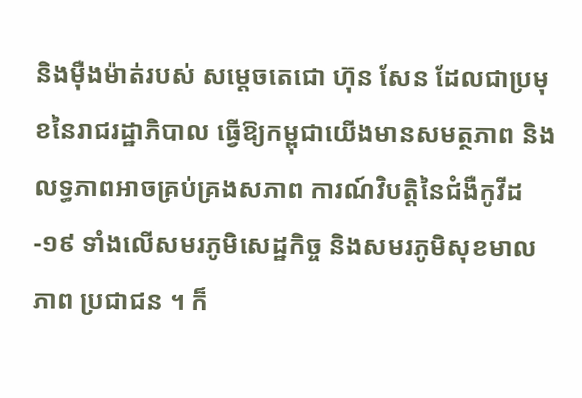និងម៉ឺងម៉ាត់របស់ សម្តេចតេជោ ហ៊ុន សែន ដែលជាប្រមុខនៃរាជរដ្ឋាភិបាល ធ្វើឱ្យកម្ពុជាយើងមានសមត្ថភាព និងលទ្ធភាពអាចគ្រប់គ្រងសភាព ការណ៍វិបត្តិនៃជំងឺកូវីដ-១៩ ទាំងលើសមរភូមិសេដ្ឋកិច្ច និងសមរភូមិសុខមាលភាព ប្រជាជន ។ ក៏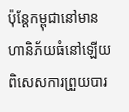ប៉ុន្តែកម្ពុជានៅមានហានិភ័យធំនៅឡើយ ពិសេសការព្រួយបារ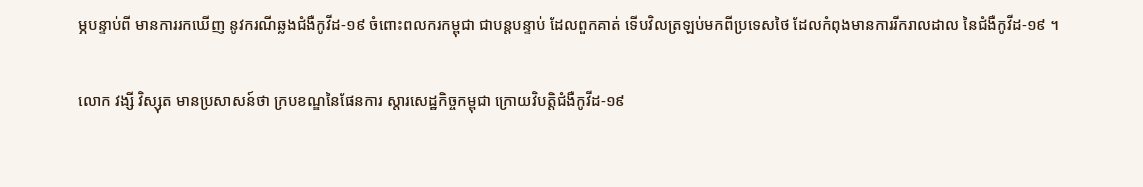ម្ភបន្ទាប់ពី មានការរកឃើញ នូវករណីឆ្លងជំងឺកូវីដ-១៩ ចំពោះពលករកម្ពុជា ជាបន្តបន្ទាប់ ដែលពួកគាត់ ទើបវិលត្រឡប់មកពីប្រទេសថៃ ដែលកំពុងមានការរីករាលដាល នៃជំងឺកូវីដ-១៩ ។

លោក វង្សី វិស្សុត មានប្រសាសន៍ថា ក្របខណ្ឌនៃផែនការ ស្តារសេដ្ឋកិច្ចកម្ពុជា ក្រោយវិបត្តិជំងឺកូវីដ-១៩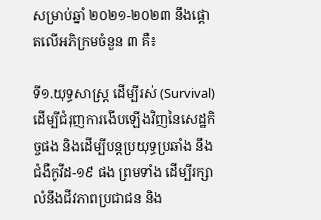សម្រាប់ឆ្នាំ ២០២១-២០២៣ នឹងផ្តោតលើអភិក្រមចំនួន ៣ គឺ៖

ទី១.យុទ្ធសាស្រ្ត ដើម្បីរស់ (Survival) ដើម្បីជំរុញការងើបឡើងវិញនៃសេដ្ឋកិច្ចផង និងដើម្បីបន្តប្រយុទ្ធប្រឆាំង នឹងជំងឺកូវីដ-១៩ ផង ព្រមទាំង ដើម្បីរក្សាលំនឹងជីវភាពប្រជាជន និង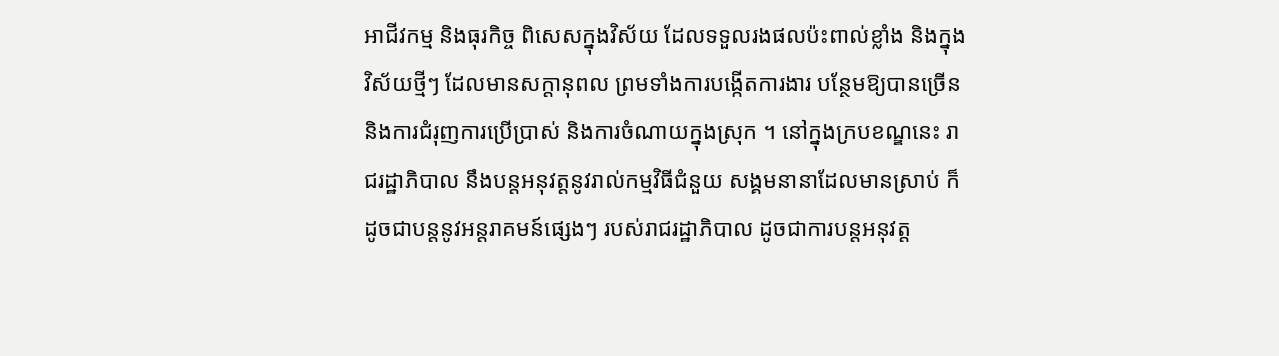អាជីវកម្ម និងធុរកិច្ច ពិសេសក្នុងវិស័យ ដែលទទួលរងផលប៉ះពាល់ខ្លាំង និងក្នុងវិស័យថ្មីៗ ដែលមានសក្តានុពល ព្រមទាំងការបង្កើតការងារ បន្ថែមឱ្យបានច្រើន និងការជំរុញការប្រើប្រាស់ និងការចំណាយក្នុងស្រុក ។ នៅក្នុងក្របខណ្ឌនេះ រាជរដ្ឋាភិបាល នឹងបន្តអនុវត្តនូវរាល់កម្មវិធីជំនួយ សង្គមនានាដែលមានស្រាប់ ក៏ដូចជាបន្តនូវអន្តរាគមន៍ផ្សេងៗ របស់រាជរដ្ឋាភិបាល ដូចជាការបន្តអនុវត្ត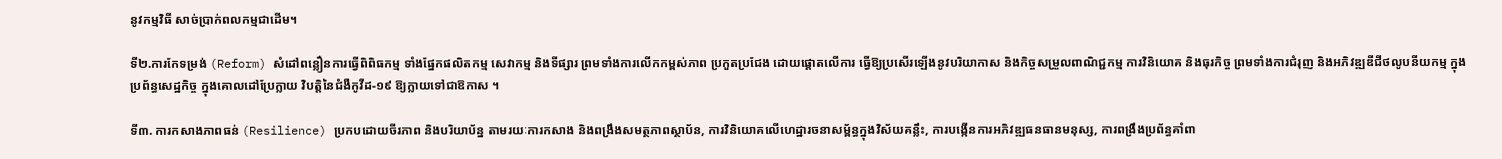នូវកម្មវិធី សាច់ប្រាក់ពលកម្មជាដើម។

ទី២.ការកែទម្រង់ (Reform) សំដៅពន្លឿនការធ្វើពិពិធកម្ម ទាំងផ្នែកផលិតកម្ម សេវាកម្ម និងទីផ្សារ ព្រមទាំងការលើកកម្ពស់ភាព ប្រកួតប្រជែង ដោយផ្ដោតលើការ ធ្វើឱ្យប្រសើរឡើងនូវបរិយាកាស និងកិច្ចសម្រួលពាណិជ្ជកម្ម ការវិនិយោគ និងធុរកិច្ច ព្រមទាំងការជំរុញ និងអភិវឌ្ឍឌីជីថលូបនីយកម្ម ក្នុងប្រព័ន្ធសេដ្ឋកិច្ច ក្នុងគោលដៅប្រែក្លាយ វិបត្តិនៃជំងឺកូវីដ-១៩ ឱ្យក្លាយទៅជាឱកាស ។

ទី៣. ការកសាងភាពធន់ (Resilience) ប្រកបដោយចីរភាព និងបរិយាប័ន្ន តាមរយៈការកសាង និងពង្រឹងសមត្ថភាពស្ថាប័ន, ការវិនិយោគលើហេដ្ឋារចនាសម្ព័ន្ធក្នុងវិស័យគន្លឹះ, ការបង្កើនការអភិវឌ្ឍធនធានមនុស្ស, ការពង្រឹងប្រព័ន្ធគាំពា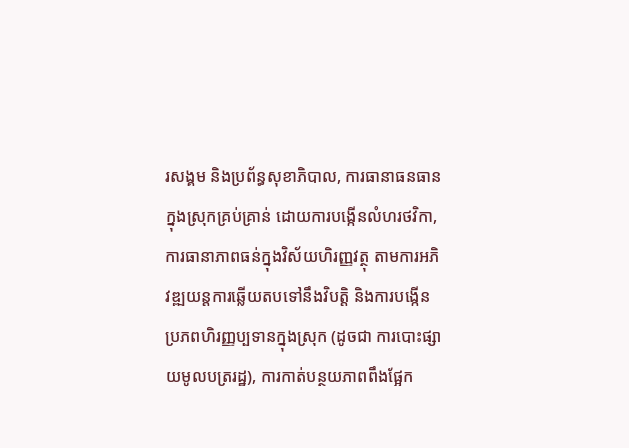រសង្គម និងប្រព័ន្ធសុខាភិបាល, ការធានាធនធានក្នុងស្រុកគ្រប់គ្រាន់ ដោយការបង្កើនលំហរថវិកា, ការធានាភាពធន់ក្នុងវិស័យហិរញ្ញវត្ថុ តាមការអភិវឌ្ឍយន្តការឆ្លើយតបទៅនឹងវិបត្តិ និងការបង្កើនប្រភពហិរញ្ញប្បទានក្នុងស្រុក (ដូចជា ការបោះផ្សាយមូលបត្ររដ្ឋ), ការកាត់បន្ថយភាពពឹងផ្អែក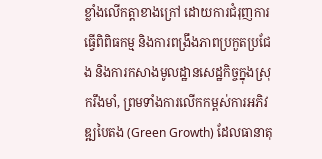ខ្លាំងលើកត្តាខាងក្រៅ ដោយការជំរុញការធ្វើពិពិធកម្ម និងការពង្រឹងភាពប្រកួតប្រជែង និងការកសាងមូលដ្ឋានសេដ្ឋកិច្ចក្នុងស្រុករឹងមាំ, ព្រមទាំងការលើកកម្ពស់ការអភិវឌ្ឍបៃតង (Green Growth) ដែលធានាតុ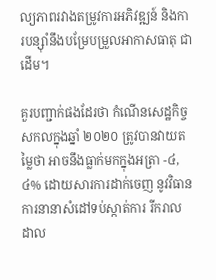ល្យភាពរវាងតម្រូវការអភិវឌ្ឍន៍ និងការបន្ស៊ាំនឹងបម្រែបម្រួលអាកាសធាតុ ជាដើម។

គួរបញ្ជាក់ផងដែរថា កំណើនសេដ្ឋកិច្ចសកលក្នុងឆ្នាំ ២០២០ ត្រូវបានវាយតម្លៃថា អាចនឹងធ្លាក់មកក្នុងអត្រា -៤,៤% ដោយសារការដាក់ចេញ នូវវិធានការនានាសំដៅទប់ស្កាត់ការ រីករាលដាល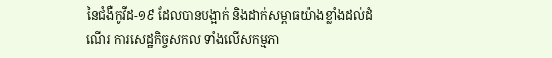នៃជំងឺកូវីដ-១៩ ដែលបានបង្អាក់ និងដាក់សម្ពាធយ៉ាងខ្លាំងដល់ដំណើរ ការសេដ្ឋកិច្ចសកល ទាំងលើសកម្មភា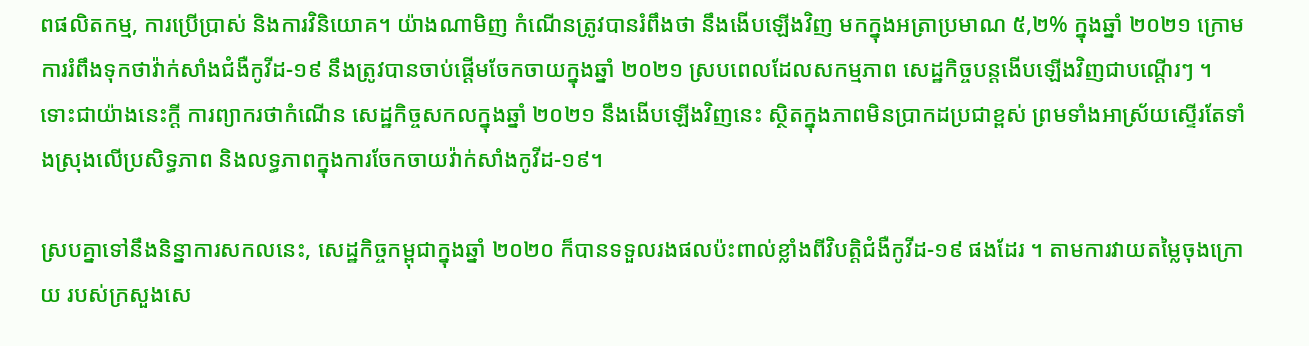ពផលិតកម្ម, ការប្រើប្រាស់ និងការវិនិយោគ។ យ៉ាងណាមិញ កំណើនត្រូវបានរំពឹងថា នឹងងើបឡើងវិញ មកក្នុងអត្រាប្រមាណ ៥,២% ក្នុងឆ្នាំ ២០២១ ក្រោមការរំពឹងទុកថាវ៉ាក់សាំងជំងឺកូវីដ-១៩ នឹងត្រូវបានចាប់ផ្តើមចែកចាយក្នុងឆ្នាំ ២០២១ ស្របពេលដែលសកម្មភាព សេដ្ឋកិច្ចបន្តងើបឡើងវិញជាបណ្តើរៗ ។ ទោះជាយ៉ាងនេះក្តី ការព្យាករថាកំណើន សេដ្ឋកិច្ចសកលក្នុងឆ្នាំ ២០២១ នឹងងើបឡើងវិញនេះ ស្ថិតក្នុងភាពមិនប្រាកដប្រជាខ្ពស់ ព្រមទាំងអាស្រ័យស្ទើរតែទាំងស្រុងលើប្រសិទ្ធភាព និងលទ្ធភាពក្នុងការចែកចាយវ៉ាក់សាំងកូវីដ-១៩។

ស្របគ្នាទៅនឹងនិន្នាការសកលនេះ, សេដ្ឋកិច្ចកម្ពុជាក្នុងឆ្នាំ ២០២០ ក៏បានទទួលរងផលប៉ះពាល់ខ្លាំងពីវិបត្តិជំងឺកូវីដ-១៩ ផងដែរ ។ តាមការវាយតម្លៃចុងក្រោយ របស់ក្រសួងសេ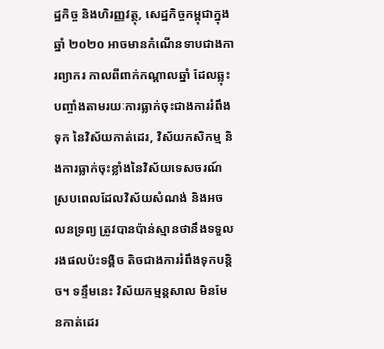ដ្ឋកិច្ច និងហិរញ្ញវត្ថុ, សេដ្ឋកិច្ចកម្ពុជាក្នុងឆ្នាំ ២០២០ អាចមានកំណើនទាបជាងការព្យាករ កាលពីពាក់កណ្តាលឆ្នាំ ដែលឆ្លុះបញ្ចាំងតាមរយៈការធ្លាក់ចុះជាងការរំពឹងទុក នៃវិស័យកាត់ដេរ, វិស័យកសិកម្ម និងការធ្លាក់ចុះខ្លាំងនៃវិស័យទេសចរណ៍ ស្របពេលដែលវិស័យសំណង់ និងអចលនទ្រព្យ ត្រូវបានប៉ាន់ស្មានថានឹងទទួលរងផលប៉ះទង្គិច តិចជាងការរំពឹងទុកបន្តិច។ ទន្ទឹមនេះ វិស័យកម្មន្តសាល មិនមែនកាត់ដេរ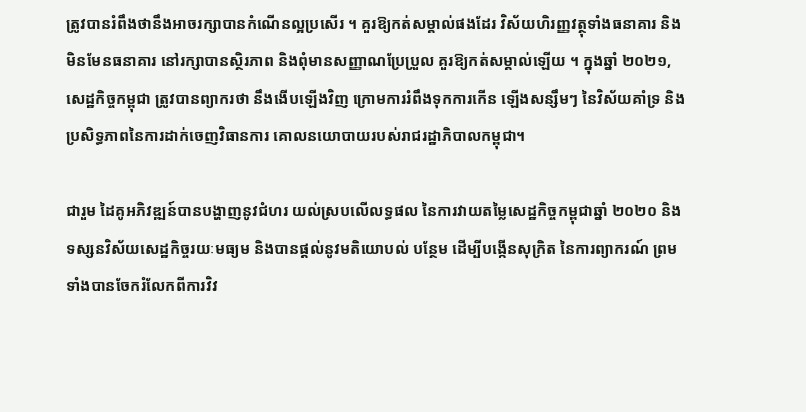ត្រូវបានរំពឹងថានឹងអាចរក្សាបានកំណើនល្អប្រសើរ ។ គួរឱ្យកត់សម្គាល់ផងដែរ វិស័យហិរញ្ញវត្ថុទាំងធនាគារ និងមិនមែនធនាគារ នៅរក្សាបានស្ថិរភាព និងពុំមានសញ្ញាណប្រែប្រួល គួរឱ្យកត់សម្គាល់ឡើយ ។ ក្នុងឆ្នាំ ២០២១, សេដ្ឋកិច្ចកម្ពុជា ត្រូវបានព្យាករថា នឹងងើបឡើងវិញ ក្រោមការរំពឹងទុកការកើន ឡើងសន្សឹមៗ នៃវិស័យគាំទ្រ និងប្រសិទ្ធភាពនៃការដាក់ចេញវិធានការ គោលនយោបាយរបស់រាជរដ្ឋាភិបាលកម្ពុជា។

ជារួម ដៃគូអភិវឌ្ឍន៍បានបង្ហាញនូវជំហរ យល់ស្របលើលទ្ធផល នៃការវាយតម្លៃសេដ្ឋកិច្ចកម្ពុជាឆ្នាំ ២០២០ និងទស្សនវិស័យសេដ្ឋកិច្ចរយៈមធ្យម និងបានផ្តល់នូវមតិយោបល់ បន្ថែម ដើម្បីបង្កើនសុក្រិត នៃការព្យាករណ៍ ព្រមទាំងបានចែករំលែកពីការវិវ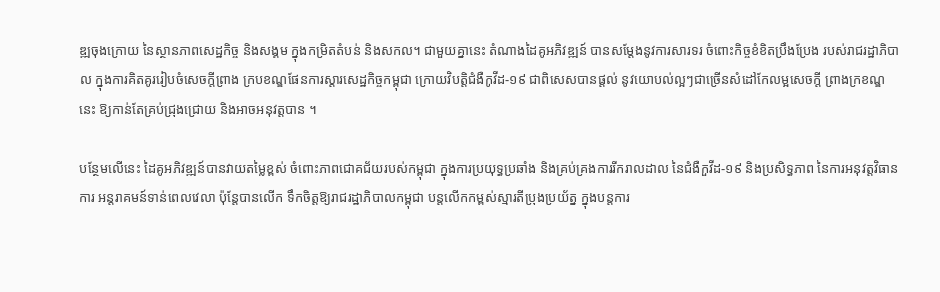ឌ្ឍចុងក្រោយ នៃស្ថានភាពសេដ្ឋកិច្ច និងសង្គម ក្នុងកម្រិតតំបន់ និងសកល។ ជាមួយគ្នានេះ តំណាងដៃគូអភិវឌ្ឍន៍ បានសម្តែងនូវការសារទរ ចំពោះកិច្ចខំខិតប្រឹងប្រែង របស់រាជរដ្ឋាភិបាល ក្នុងការគិតគូររៀបចំសេចក្តីព្រាង ក្របខណ្ឌផែនការស្តារសេដ្ឋកិច្ចកម្ពុជា ក្រោយវិបត្តិជំងឺកូវីដ-១៩ ជាពិសេសបានផ្តល់ នូវយោបល់ល្អៗជាច្រើនសំដៅកែលម្អសេចក្តី ព្រាងក្រខណ្ឌនេះ ឱ្យកាន់តែគ្រប់ជ្រុងជ្រោយ និងអាចអនុវត្តបាន ។

បន្ថែមលើនេះ ដៃគូអភិវឌ្ឍន៍បានវាយតម្លៃខ្ពស់ ចំពោះភាពជោគជ័យរបស់កម្ពុជា ក្នុងការប្រយុទ្ធប្រឆាំង និងគ្រប់គ្រងការរីករាលដាល នៃជំងឺកួវីដ-១៩ និងប្រសិទ្ធភាព នៃការអនុវត្តវិធានការ អន្តរាគមន៍ទាន់ពេលវេលា ប៉ុន្តែបានលើក ទឹកចិត្តឱ្យរាជរដ្ឋាភិបាលកម្ពុជា បន្តលើកកម្ពស់ស្មារតីប្រុងប្រយ័ត្ន ក្នុងបន្តការ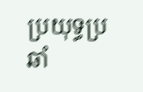ប្រយុទ្ធប្រឆាំ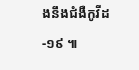ងនឹងជំងឺកូវីដ-១៩ ៕